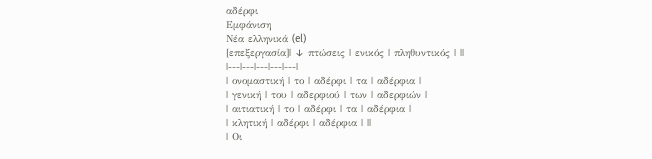αδέρφι
Εμφάνιση
Νέα ελληνικά (el)
[επεξεργασία]| ↓ πτώσεις | ενικός | πληθυντικός | ||
|---|---|---|---|---|
| ονομαστική | το | αδέρφι | τα | αδέρφια |
| γενική | του | αδερφιού | των | αδερφιών |
| αιτιατική | το | αδέρφι | τα | αδέρφια |
| κλητική | αδέρφι | αδέρφια | ||
| Οι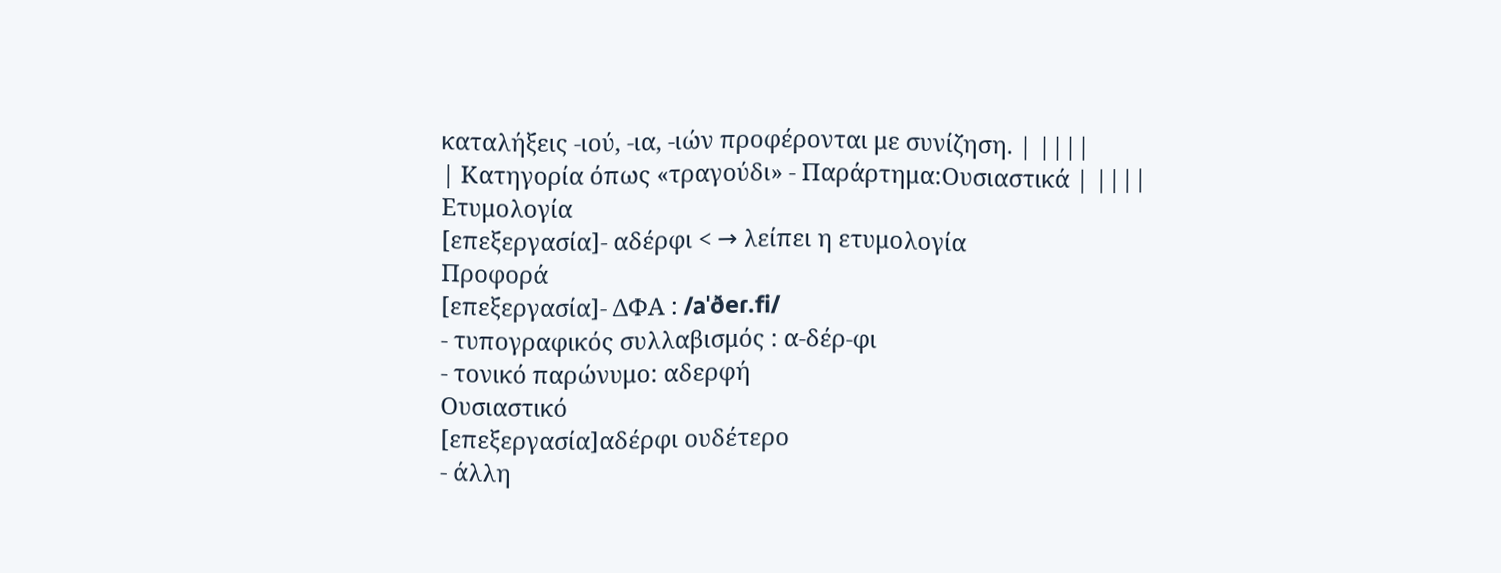καταλήξεις -ιού, -ια, -ιών προφέρονται με συνίζηση. | ||||
| Κατηγορία όπως «τραγούδι» - Παράρτημα:Ουσιαστικά | ||||
Ετυμολογία
[επεξεργασία]- αδέρφι < → λείπει η ετυμολογία
Προφορά
[επεξεργασία]- ΔΦΑ : /aˈðeɾ.fi/
- τυπογραφικός συλλαβισμός : α‐δέρ‐φι
- τονικό παρώνυμο: αδερφή
Ουσιαστικό
[επεξεργασία]αδέρφι ουδέτερο
- άλλη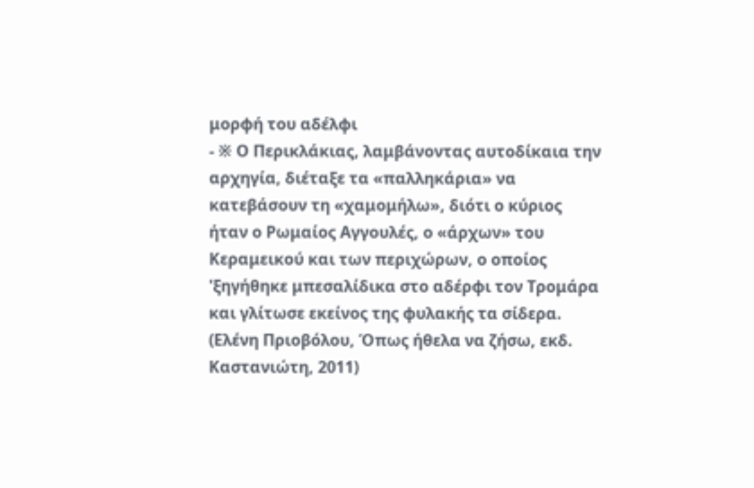μορφή του αδέλφι
- ※ Ο Περικλάκιας, λαμβάνοντας αυτοδίκαια την αρχηγία, διέταξε τα «παλληκάρια» να κατεβάσουν τη «χαμομήλω», διότι ο κύριος ήταν ο Ρωμαίος Αγγουλές, ο «άρχων» του Κεραμεικού και των περιχώρων, ο οποίος 'ξηγήθηκε μπεσαλίδικα στο αδέρφι τον Τρομάρα και γλίτωσε εκείνος της φυλακής τα σίδερα. (Ελένη Πριοβόλου, Όπως ήθελα να ζήσω, εκδ. Καστανιώτη, 2011)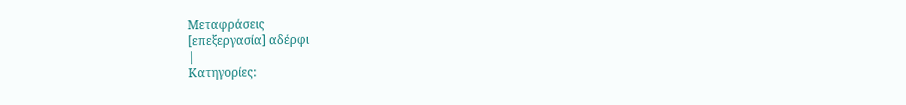Μεταφράσεις
[επεξεργασία] αδέρφι
|
Κατηγορίες: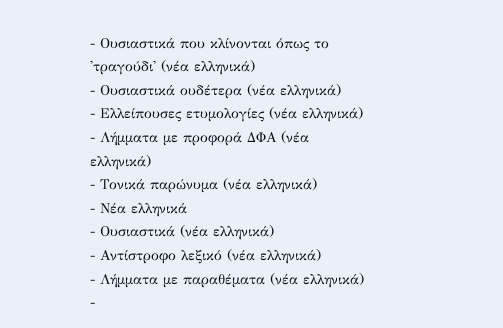- Ουσιαστικά που κλίνονται όπως το 'τραγούδι' (νέα ελληνικά)
- Ουσιαστικά ουδέτερα (νέα ελληνικά)
- Ελλείπουσες ετυμολογίες (νέα ελληνικά)
- Λήμματα με προφορά ΔΦΑ (νέα ελληνικά)
- Τονικά παρώνυμα (νέα ελληνικά)
- Νέα ελληνικά
- Ουσιαστικά (νέα ελληνικά)
- Αντίστροφο λεξικό (νέα ελληνικά)
- Λήμματα με παραθέματα (νέα ελληνικά)
-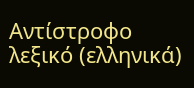Αντίστροφο λεξικό (ελληνικά)